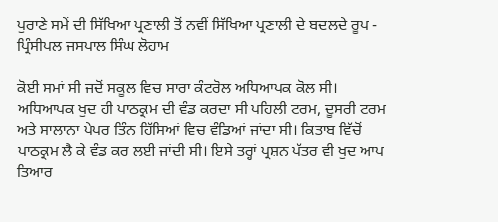ਪੁਰਾਣੇ ਸਮੇਂ ਦੀ ਸਿੱਖਿਆ ਪ੍ਰਣਾਲੀ ਤੋਂ ਨਵੀਂ ਸਿੱਖਿਆ ਪ੍ਰਣਾਲੀ ਦੇ ਬਦਲਦੇ ਰੂਪ - ਪ੍ਰਿੰਸੀਪਲ ਜਸਪਾਲ ਸਿੰਘ ਲੋਹਾਮ

ਕੋਈ ਸਮਾਂ ਸੀ ਜਦੋਂ ਸਕੂਲ ਵਿਚ ਸਾਰਾ ਕੰਟਰੋਲ ਅਧਿਆਪਕ ਕੋਲ ਸੀ। ਅਧਿਆਪਕ ਖੁਦ ਹੀ ਪਾਠਕ੍ਰਮ ਦੀ ਵੰਡ ਕਰਦਾ ਸੀ ਪਹਿਲੀ ਟਰਮ, ਦੂਸਰੀ ਟਰਮ ਅਤੇ ਸਾਲਾਨਾ ਪੇਪਰ ਤਿੰਨ ਹਿੱਸਿਆਂ ਵਿਚ ਵੰਡਿਆਂ ਜਾਂਦਾ ਸੀ। ਕਿਤਾਬ ਵਿੱਚੋਂ ਪਾਠਕ੍ਰਮ ਲੈ ਕੇ ਵੰਡ ਕਰ ਲਈ ਜਾਂਦੀ ਸੀ। ਇਸੇ ਤਰ੍ਹਾਂ ਪ੍ਰਸ਼ਨ ਪੱਤਰ ਵੀ ਖੁਦ ਆਪ ਤਿਆਰ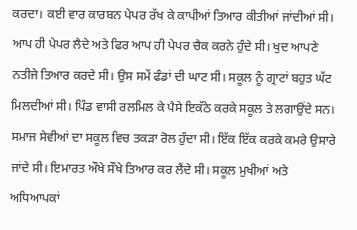ਕਰਦਾ। ਕਈ ਵਾਰ ਕਾਰਬਨ ਪੇਪਰ ਰੱਖ ਕੇ ਕਾਪੀਆਂ ਤਿਆਰ ਕੀਤੀਆਂ ਜਾਂਦੀਆਂ ਸੀ। ਆਪ ਹੀ ਪੇਪਰ ਲੈਦੇ ਅਤੇ ਫਿਰ ਆਪ ਹੀ ਪੇਪਰ ਚੈਕ ਕਰਨੇ ਹੁੰਦੇ ਸੀ। ਖੁਦ ਆਪਣੇ ਨਤੀਜੇ ਤਿਆਰ ਕਰਦੇ ਸੀ। ਉਸ ਸਮੇਂ ਫੰਡਾਂ ਦੀ ਘਾਟ ਸੀ। ਸਕੂਲ ਨੂੰ ਗ੍ਰਾਟਾਂ ਬਹੁਤ ਘੱਟ ਮਿਲਦੀਆਂ ਸੀ। ਪਿੰਡ ਵਾਸੀ ਰਲਮਿਲ ਕੇ ਪੈਸੇ ਇਕੱਠੇ ਕਰਕੇ ਸਕੂਲ ਤੇ ਲਗਾਉਂਦੇ ਸਨ। ਸਮਾਜ ਸੇਵੀਆਂ ਦਾ ਸਕੂਲ ਵਿਚ ਤਕੜਾ ਰੋਲ ਹੁੰਦਾ ਸੀ। ਇੱਕ ਇੱਕ ਕਰਕੇ ਕਮਰੇ ਉਸਾਰੇ ਜਾਂਦੇ ਸੀ। ਇਮਾਰਤ ਔਖੇ ਸੌਖੇ ਤਿਆਰ ਕਰ ਲੈਂਦੇ ਸੀ। ਸਕੂਲ ਮੁਖੀਆਂ ਅਤੇ ਅਧਿਆਪਕਾਂ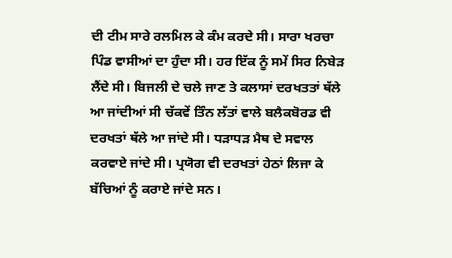ਦੀ ਟੀਮ ਸਾਰੇ ਰਲਮਿਲ ਕੇ ਕੰਮ ਕਰਦੇ ਸੀ। ਸਾਰਾ ਖਰਚਾ ਪਿੰਡ ਵਾਸੀਆਂ ਦਾ ਹੁੰਦਾ ਸੀ। ਹਰ ਇੱਕ ਨੂੰ ਸਮੇਂ ਸਿਰ ਨਿਬੇੜ ਲੈਂਦੇ ਸੀ। ਬਿਜਲੀ ਦੇ ਚਲੇ ਜਾਣ ਤੇ ਕਲਾਸਾਂ ਦਰਖਤਤਾਂ ਥੱਲੇ ਆ ਜਾਂਦੀਆਂ ਸੀ ਚੱਕਵੇਂ ਤਿੰਨ ਲੱਤਾਂ ਵਾਲੇ ਬਲੈਕਬੋਰਡ ਵੀ ਦਰਖਤਾਂ ਥੱਲੇ ਆ ਜਾਂਦੇ ਸੀ। ਧੜਾਧੜ ਮੈਥ ਦੇ ਸਵਾਲ ਕਰਵਾਏ ਜਾਂਦੇ ਸੀ। ਪ੍ਰਯੋਗ ਵੀ ਦਰਖਤਾਂ ਹੇਠਾਂ ਲਿਜਾ ਕੇ ਬੱਚਿਆਂ ਨੂੰ ਕਰਾਏ ਜਾਂਦੇ ਸਨ।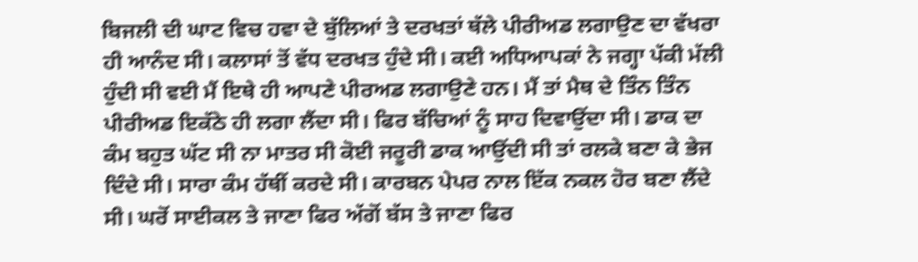ਬਿਜਲੀ ਦੀ ਘਾਟ ਵਿਚ ਹਵਾ ਦੇ ਬੁੱਲਿਆਂ ਤੇ ਦਰਖਤਾਂ ਥੱਲੇ ਪੀਰੀਅਡ ਲਗਾਉਣ ਦਾ ਵੱਖਰਾ ਹੀ ਆਨੰਦ ਸੀ। ਕਲਾਸਾਂ ਤੋਂ ਵੱਧ ਦਰਖਤ ਹੁੰਦੇ ਸੀ। ਕਈ ਅਧਿਆਪਕਾਂ ਨੇ ਜਗ੍ਹਾ ਪੱਕੀ ਮੱਲੀ ਹੁੰਦੀ ਸੀ ਵਈ ਮੈਂ ਇਥੇ ਹੀ ਆਪਣੇ ਪੀਰਅਡ ਲਗਾਉਣੇ ਹਨ। ਮੈਂ ਤਾਂ ਮੈਥ ਦੇ ਤਿੰਨ ਤਿੰਨ ਪੀਰੀਅਡ ਇਕੱਠੇ ਹੀ ਲਗਾ ਲੈਂਦਾ ਸੀ। ਫਿਰ ਬੱਚਿਆਂ ਨੂੰ ਸਾਹ ਦਿਵਾਉਂਦਾ ਸੀ। ਡਾਕ ਦਾ ਕੰਮ ਬਹੁਤ ਘੱਟ ਸੀ ਨਾ ਮਾਤਰ ਸੀ ਕੋਈ ਜਰੂਰੀ ਡਾਕ ਆਉਂਦੀ ਸੀ ਤਾਂ ਰਲਕੇ ਬਣਾ ਕੇ ਭੇਜ ਦਿੰਦੇ ਸੀ। ਸਾਰਾ ਕੰਮ ਹੱਥੀਂ ਕਰਦੇ ਸੀ। ਕਾਰਬਨ ਪੇਪਰ ਨਾਲ ਇੱਕ ਨਕਲ ਹੋਰ ਬਣਾ ਲੈਂਦੇ ਸੀ। ਘਰੋਂ ਸਾਈਕਲ ਤੇ ਜਾਣਾ ਫਿਰ ਅੱਗੋਂ ਬੱਸ ਤੇ ਜਾਣਾ ਫਿਰ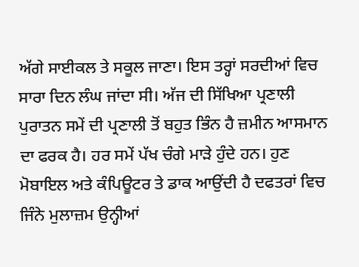ਅੱਗੇ ਸਾਈਕਲ ਤੇ ਸਕੂਲ ਜਾਣਾ। ਇਸ ਤਰ੍ਹਾਂ ਸਰਦੀਆਂ ਵਿਚ ਸਾਰਾ ਦਿਨ ਲੰਘ ਜਾਂਦਾ ਸੀ। ਅੱਜ ਦੀ ਸਿੱਖਿਆ ਪ੍ਰਣਾਲੀ ਪੁਰਾਤਨ ਸਮੇਂ ਦੀ ਪ੍ਰਣਾਲੀ ਤੋਂ ਬਹੁਤ ਭਿੰਨ ਹੈ ਜ਼ਮੀਨ ਆਸਮਾਨ ਦਾ ਫਰਕ ਹੈ। ਹਰ ਸਮੇਂ ਪੱਖ ਚੰਗੇ ਮਾੜੇ ਹੁੰਦੇ ਹਨ। ਹੁਣ ਮੋਬਾਇਲ ਅਤੇ ਕੰਪਿਊਟਰ ਤੇ ਡਾਕ ਆਉਂਦੀ ਹੈ ਦਫਤਰਾਂ ਵਿਚ ਜਿੰਨੇ ਮੁਲਾਜ਼ਮ ਉਨ੍ਹੀਆਂ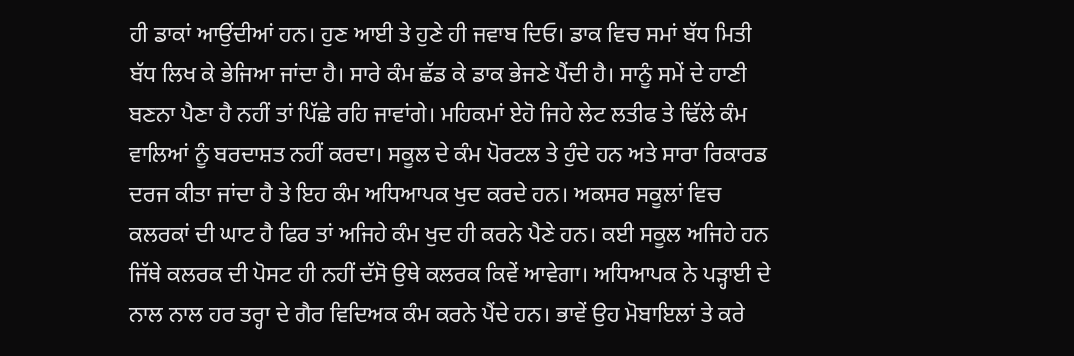ਹੀ ਡਾਕਾਂ ਆਉਂਦੀਆਂ ਹਨ। ਹੁਣ ਆਈ ਤੇ ਹੁਣੇ ਹੀ ਜਵਾਬ ਦਿਓ। ਡਾਕ ਵਿਚ ਸਮਾਂ ਬੱਧ ਮਿਤੀ ਬੱਧ ਲਿਖ ਕੇ ਭੇਜਿਆ ਜਾਂਦਾ ਹੈ। ਸਾਰੇ ਕੰਮ ਛੱਡ ਕੇ ਡਾਕ ਭੇਜਣੇ ਪੈਂਦੀ ਹੈ। ਸਾਨੂੰ ਸਮੇਂ ਦੇ ਹਾਣੀ ਬਣਨਾ ਪੈਣਾ ਹੈ ਨਹੀਂ ਤਾਂ ਪਿੱਛੇ ਰਹਿ ਜਾਵਾਂਗੇ। ਮਹਿਕਮਾਂ ਏਹੋ ਜਿਹੇ ਲੇਟ ਲਤੀਫ ਤੇ ਢਿੱਲੇ ਕੰਮ ਵਾਲਿਆਂ ਨੂੰ ਬਰਦਾਸ਼ਤ ਨਹੀਂ ਕਰਦਾ। ਸਕੂਲ ਦੇ ਕੰਮ ਪੋਰਟਲ ਤੇ ਹੁੰਦੇ ਹਨ ਅਤੇ ਸਾਰਾ ਰਿਕਾਰਡ ਦਰਜ ਕੀਤਾ ਜਾਂਦਾ ਹੈ ਤੇ ਇਹ ਕੰਮ ਅਧਿਆਪਕ ਖੁਦ ਕਰਦੇ ਹਨ। ਅਕਸਰ ਸਕੂਲਾਂ ਵਿਚ ਕਲਰਕਾਂ ਦੀ ਘਾਟ ਹੈ ਫਿਰ ਤਾਂ ਅਜਿਹੇ ਕੰਮ ਖੁਦ ਹੀ ਕਰਨੇ ਪੈਣੇ ਹਨ। ਕਈ ਸਕੂਲ ਅਜਿਹੇ ਹਨ ਜਿੱਥੇ ਕਲਰਕ ਦੀ ਪੋਸਟ ਹੀ ਨਹੀਂ ਦੱਸੋ ਉਥੇ ਕਲਰਕ ਕਿਵੇਂ ਆਵੇਗਾ। ਅਧਿਆਪਕ ਨੇ ਪੜ੍ਹਾਈ ਦੇ ਨਾਲ ਨਾਲ ਹਰ ਤਰ੍ਹਾ ਦੇ ਗੈਰ ਵਿਦਿਅਕ ਕੰਮ ਕਰਨੇ ਪੈਂਦੇ ਹਨ। ਭਾਵੇਂ ਉਹ ਮੋਬਾਇਲਾਂ ਤੇ ਕਰੇ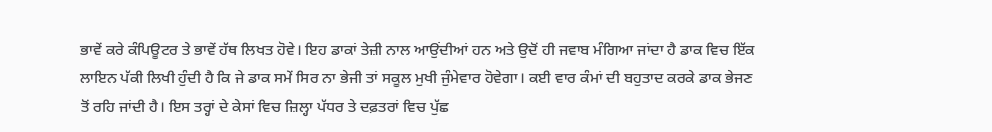ਭਾਵੇਂ ਕਰੇ ਕੰਪਿਊਟਰ ਤੇ ਭਾਵੇਂ ਹੱਥ ਲਿਖਤ ਹੋਵੇ। ਇਹ ਡਾਕਾਂ ਤੇਜ਼ੀ ਨਾਲ ਆਉਂਦੀਆਂ ਹਨ ਅਤੇ ਉਦੋਂ ਹੀ ਜਵਾਬ ਮੰਗਿਆ ਜਾਂਦਾ ਹੈ ਡਾਕ ਵਿਚ ਇੱਕ ਲਾਇਨ ਪੱਕੀ ਲਿਖੀ ਹੁੰਦੀ ਹੈ ਕਿ ਜੇ ਡਾਕ ਸਮੇਂ ਸਿਰ ਨਾ ਭੇਜੀ ਤਾਂ ਸਕੂਲ ਮੁਖੀ ਜੁੰਮੇਵਾਰ ਹੋਵੇਗਾ। ਕਈ ਵਾਰ ਕੰਮਾਂ ਦੀ ਬਹੁਤਾਦ ਕਰਕੇ ਡਾਕ ਭੇਜਣ ਤੋਂ ਰਹਿ ਜਾਂਦੀ ਹੈ। ਇਸ ਤਰ੍ਹਾਂ ਦੇ ਕੇਸਾਂ ਵਿਚ ਜ਼ਿਲ੍ਹਾ ਪੱਧਰ ਤੇ ਦਫ਼ਤਰਾਂ ਵਿਚ ਪੁੱਛ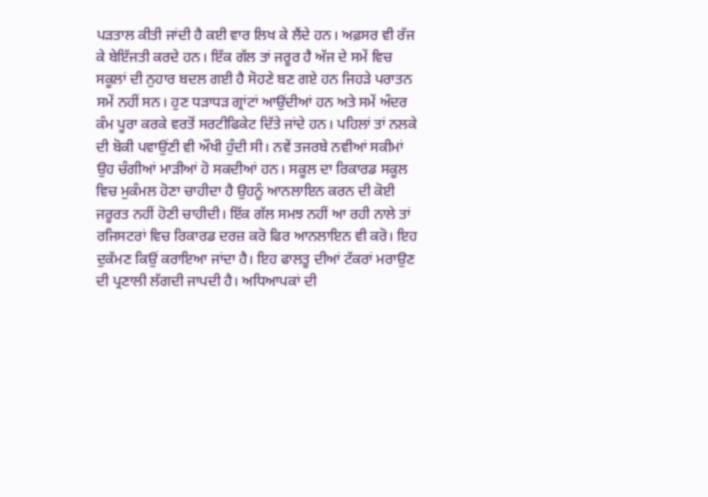ਪੜਤਾਲ ਕੀਤੀ ਜਾਂਦੀ ਹੈ ਕਈ ਵਾਰ ਲਿਖ ਕੇ ਲੈਂਦੇ ਹਨ। ਅਫ਼ਸਰ ਵੀ ਰੱਜ ਕੇ ਬੇਇੱਜਤੀ ਕਰਦੇ ਹਨ। ਇੱਕ ਗੱਲ ਤਾਂ ਜਰੂਰ ਹੈ ਅੱਜ ਦੇ ਸਮੇਂ ਵਿਚ ਸਕੂਲਾਂ ਦੀ ਨੁਹਾਰ ਬਦਲ ਗਈ ਹੈ ਸੋਹਣੇ ਬਣ ਗਏ ਹਨ ਜਿਹੜੇ ਪਰਾਤਨ ਸਮੇਂ ਨਹੀਂ ਸਨ। ਹੁਣ ਧੜਾਧੜ ਗ੍ਰਾਂਟਾਂ ਆਉਂਦੀਆਂ ਹਨ ਅਤੇ ਸਮੇਂ ਅੰਦਰ ਕੰਮ ਪੂਰਾ ਕਰਕੇ ਵਰਤੋਂ ਸਰਟੀਫਿਕੇਟ ਦਿੱਤੇ ਜਾਂਦੇ ਹਨ। ਪਹਿਲਾਂ ਤਾਂ ਨਲਕੇ ਦੀ ਬੋਕੀ ਪਵਾਉਂਣੀ ਵੀ ਔਖੀ ਹੁੰਦੀ ਸੀ। ਨਵੇਂ ਤਜਰਬੇ ਨਵੀਆਂ ਸਕੀਮਾਂ ਉਹ ਚੰਗੀਆਂ ਮਾੜੀਆਂ ਹੋ ਸਕਦੀਆਂ ਹਨ। ਸਕੂਲ ਦਾ ਰਿਕਾਰਡ ਸਕੂਲ ਵਿਚ ਮੁਕੰਮਲ ਹੋਣਾ ਚਾਹੀਦਾ ਹੈ ਉਹਨੂੰ ਆਨਲਾਇਨ ਕਰਨ ਦੀ ਕੋਈ ਜਰੂਰਤ ਨਹੀਂ ਹੋਣੀ ਚਾਹੀਦੀ। ਇੱਕ ਗੱਲ ਸਮਝ ਨਹੀਂ ਆ ਰਹੀ ਨਾਲੇ ਤਾਂ ਰਜਿਸਟਰਾਂ ਵਿਚ ਰਿਕਾਰਡ ਦਰਜ਼ ਕਰੋ ਫਿਰ ਆਨਲਾਇਨ ਵੀ ਕਰੋ। ਇਹ ਦੁਕੱਮਣ ਕਿਉਂ ਕਰਾਇਆ ਜਾਂਦਾ ਹੈ। ਇਹ ਫਾਲਤੂ ਦੀਆਂ ਟੱਕਰਾਂ ਮਰਾਉਣ ਦੀ ਪ੍ਰਣਾਲੀ ਲੱਗਦੀ ਜਾਪਦੀ ਹੈ। ਅਧਿਆਪਕਾਂ ਦੀ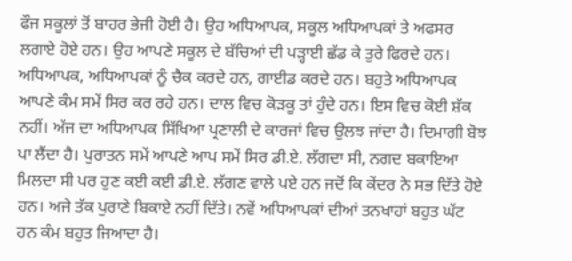ਫੌਜ ਸਕੂਲਾਂ ਤੋਂ ਬਾਹਰ ਭੇਜੀ ਹੋਈ ਹੈ। ਉਹ ਅਧਿਆਪਕ, ਸਕੂਲ ਅਧਿਆਪਕਾਂ ਤੇ ਅਫਸਰ ਲਗਾਏ ਹੋਏ ਹਨ। ਉਹ ਆਪਣੇ ਸਕੂਲ ਦੇ ਬੱਚਿਆਂ ਦੀ ਪੜ੍ਹਾਈ ਛੱਡ ਕੇ ਤੁਰੇ ਫਿਰਦੇ ਹਨ। ਅਧਿਆਪਕ, ਅਧਿਆਪਕਾਂ ਨੂੰ ਚੈਕ ਕਰਦੇ ਹਨ, ਗਾਈਡ ਕਰਦੇ ਹਨ। ਬਹੁਤੇ ਅਧਿਆਪਕ ਆਪਣੇ ਕੰਮ ਸਮੇਂ ਸਿਰ ਕਰ ਰਹੇ ਹਨ। ਦਾਲ ਵਿਚ ਕੋੜਕੂ ਤਾਂ ਹੁੰਦੇ ਹਨ। ਇਸ ਵਿਚ ਕੋਈ ਸ਼ੱਕ ਨਹੀਂ। ਅੱਜ ਦਾ ਅਧਿਆਪਕ ਸਿੱਖਿਆ ਪ੍ਰਣਾਲੀ ਦੇ ਕਾਰਜਾਂ ਵਿਚ ਉਲਝ ਜਾਂਦਾ ਹੈ। ਦਿਮਾਗੀ ਬੋਝ ਪਾ ਲੈਂਦਾ ਹੈ। ਪੁਰਾਤਨ ਸਮੇਂ ਆਪਣੇ ਆਪ ਸਮੇਂ ਸਿਰ ਡੀ.ਏ. ਲੱਗਦਾ ਸੀ, ਨਗਦ ਬਕਾਇਆ ਮਿਲਦਾ ਸੀ ਪਰ ਹੁਣ ਕਈ ਕਈ ਡੀ.ਏ. ਲੱਗਣ ਵਾਲੇ ਪਏ ਹਨ ਜਦੋਂ ਕਿ ਕੇਂਦਰ ਨੇ ਸਭ ਦਿੱਤੇ ਹੋਏ ਹਨ। ਅਜੇ ਤੱਕ ਪੁਰਾਣੇ ਬਿਕਾਏ ਨਹੀਂ ਦਿੱਤੇ। ਨਵੇਂ ਅਧਿਆਪਕਾਂ ਦੀਆਂ ਤਨਖਾਹਾਂ ਬਹੁਤ ਘੱਟ ਹਨ ਕੰਮ ਬਹੁਤ ਜਿਆਦਾ ਹੈ।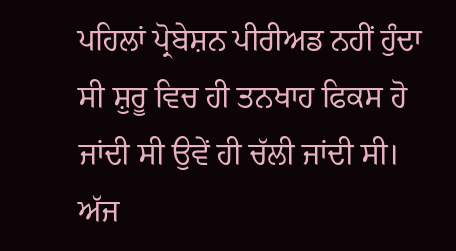ਪਹਿਲਾਂ ਪ੍ਰੋਬੇਸ਼ਨ ਪੀਰੀਅਡ ਨਹੀਂ ਹੁੰਦਾ ਸੀ ਸ਼ੁਰੂ ਵਿਚ ਹੀ ਤਨਖਾਹ ਫਿਕਸ ਹੋ ਜਾਂਦੀ ਸੀ ਉਵੇਂ ਹੀ ਚੱਲੀ ਜਾਂਦੀ ਸੀ। ਅੱਜ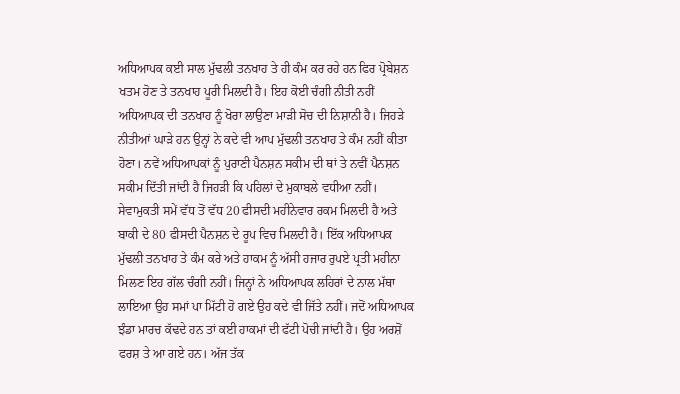ਅਧਿਆਪਕ ਕਈ ਸਾਲ ਮੁੱਢਲੀ ਤਨਖਾਹ ਤੇ ਹੀ ਕੰਮ ਕਰ ਰਹੇ ਹਨ ਫਿਰ ਪ੍ਰੋਬੇਸ਼ਨ ਖਤਮ ਹੋਣ ਤੇ ਤਨਖਾਹ ਪੂਰੀ ਮਿਲਦੀ ਹੈ। ਇਹ ਕੋਈ ਚੰਗੀ ਨੀਤੀ ਨਹੀਂ ਅਧਿਆਪਕ ਦੀ ਤਨਖਾਹ ਨੂੰ ਖੋਰਾ ਲਾਉਣਾ ਮਾੜੀ ਸੋਚ ਦੀ ਨਿਸ਼ਾਨੀ ਹੈ। ਜਿਹੜੇ ਨੀਤੀਆਂ ਘਾੜੇ ਹਨ ਉਨ੍ਹਾਂ ਨੇ ਕਦੇ ਵੀ ਆਪ ਮੁੱਢਲੀ ਤਨਖਾਹ ਤੇ ਕੰਮ ਨਹੀਂ ਕੀਤਾ ਹੋਣਾ। ਨਵੇਂ ਅਧਿਆਪਕਾਂ ਨੂੰ ਪੁਰਾਣੀ ਪੈਨਸ਼ਨ ਸਕੀਮ ਦੀ ਥਾਂ ਤੇ ਨਵੀਂ ਪੈਨਸ਼ਨ ਸਕੀਮ ਦਿੱਤੀ ਜਾਂਦੀ ਹੈ ਜਿਹੜੀ ਕਿ ਪਹਿਲਾਂ ਦੇ ਮੁਕਾਬਲੇ ਵਧੀਆ ਨਹੀਂ। ਸੇਵਾਮੁਕਤੀ ਸਮੇਂ ਵੱਧ ਤੋਂ ਵੱਧ 20 ਫੀਸਦੀ ਮਹੀਨੇਵਾਰ ਰਕਮ ਮਿਲਦੀ ਹੈ ਅਤੇ ਬਾਕੀ ਦੇ 80 ਫੀਸਦੀ ਪੈਨਸ਼ਨ ਦੇ ਰੂਪ ਵਿਚ ਮਿਲਦੀ ਹੈ। ਇੱਕ ਅਧਿਆਪਕ ਮੁੱਢਲੀ ਤਨਖਾਹ ਤੇ ਕੰਮ ਕਰੇ ਅਤੇ ਹਾਕਮ ਨੂੰ ਅੱਸੀ ਹਜਾਰ ਰੁਪਏ ਪ੍ਰਤੀ ਮਹੀਨਾ ਮਿਲਣ ਇਹ ਗੱਲ ਚੰਗੀ ਨਹੀਂ। ਜਿਨ੍ਹਾਂ ਨੇ ਅਧਿਆਪਕ ਲਹਿਰਾਂ ਦੇ ਨਾਲ ਮੱਥਾ ਲਾਇਆ ਉਹ ਸਮਾਂ ਪਾ ਮਿੱਟੀ ਹੋ ਗਏ ਉਹ ਕਦੇ ਵੀ ਜਿੱਤੇ ਨਹੀਂ। ਜਦੋਂ ਅਧਿਆਪਕ ਝੰਡਾ ਮਾਰਚ ਕੱਢਦੇ ਹਨ ਤਾਂ ਕਈ ਹਾਕਮਾਂ ਦੀ ਫੱਟੀ ਪੋਚੀ ਜਾਂਦੀ ਹੈ। ਉਹ ਅਰਸ਼ੋਂ ਫਰਸ਼ ਤੇ ਆ ਗਏ ਹਨ। ਅੱਜ ਤੱਕ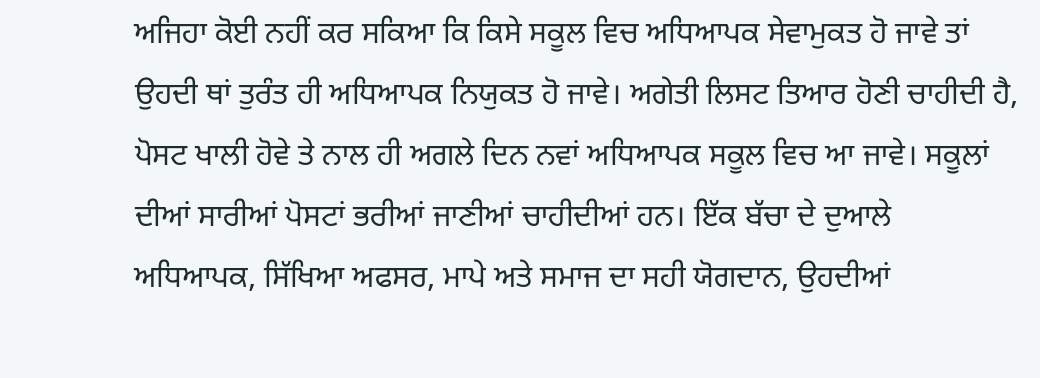ਅਜਿਹਾ ਕੋਈ ਨਹੀਂ ਕਰ ਸਕਿਆ ਕਿ ਕਿਸੇ ਸਕੂਲ ਵਿਚ ਅਧਿਆਪਕ ਸੇਵਾਮੁਕਤ ਹੋ ਜਾਵੇ ਤਾਂ ਉਹਦੀ ਥਾਂ ਤੁਰੰਤ ਹੀ ਅਧਿਆਪਕ ਨਿਯੁਕਤ ਹੋ ਜਾਵੇ। ਅਗੇਤੀ ਲਿਸਟ ਤਿਆਰ ਹੋਣੀ ਚਾਹੀਦੀ ਹੈ, ਪੋਸਟ ਖਾਲੀ ਹੋਵੇ ਤੇ ਨਾਲ ਹੀ ਅਗਲੇ ਦਿਨ ਨਵਾਂ ਅਧਿਆਪਕ ਸਕੂਲ ਵਿਚ ਆ ਜਾਵੇ। ਸਕੂਲਾਂ ਦੀਆਂ ਸਾਰੀਆਂ ਪੋਸਟਾਂ ਭਰੀਆਂ ਜਾਣੀਆਂ ਚਾਹੀਦੀਆਂ ਹਨ। ਇੱਕ ਬੱਚਾ ਦੇ ਦੁਆਲੇ ਅਧਿਆਪਕ, ਸਿੱਖਿਆ ਅਫਸਰ, ਮਾਪੇ ਅਤੇ ਸਮਾਜ ਦਾ ਸਹੀ ਯੋਗਦਾਨ, ਉਹਦੀਆਂ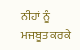ਨੀਹਾਂ ਨੂੰ ਮਜਬੂਤ ਕਰਕੇ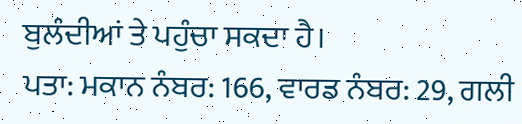ਬੁਲੰਦੀਆਂ ਤੇ ਪਹੁੰਚਾ ਸਕਦਾ ਹੈ।
ਪਤਾ: ਮਕਾਨ ਨੰਬਰ: 166, ਵਾਰਡ ਨੰਬਰ: 29, ਗਲੀ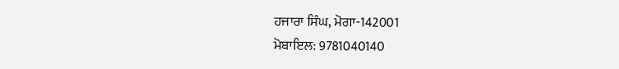ਹਜਾਰਾ ਸਿੰਘ, ਮੋਗਾ-142001
ਮੋਬਾਇਲ: 9781040140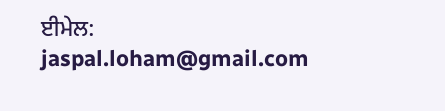ਈਮੇਲ: jaspal.loham@gmail.com